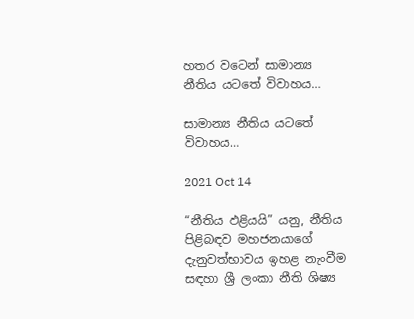හතර වටෙන් සාමාන්‍ය නීතිය යටතේ විවාහය…

සාමාන්‍ය නීතිය යටතේ විවාහය…

2021 Oct 14

“නීතිය ඵළියයි” යනු, නීතිය පිළිබඳව මහජනයාගේ දැනුවත්භාවය ඉහළ නැංවීම සඳහා ශ්‍රී ලංකා නීති ශිෂ්‍ය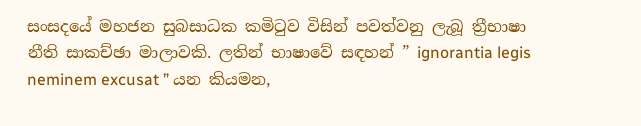සංසදයේ මහජන සුබසාධක කමිටුව විසින් පවත්වනු ලැබූ ත්‍රීභාෂා නීති සාකච්ඡා මාලාවකි. ලතින් භාෂාවේ සඳහන් ” ignorantia legis neminem excusat ” යන කියමන,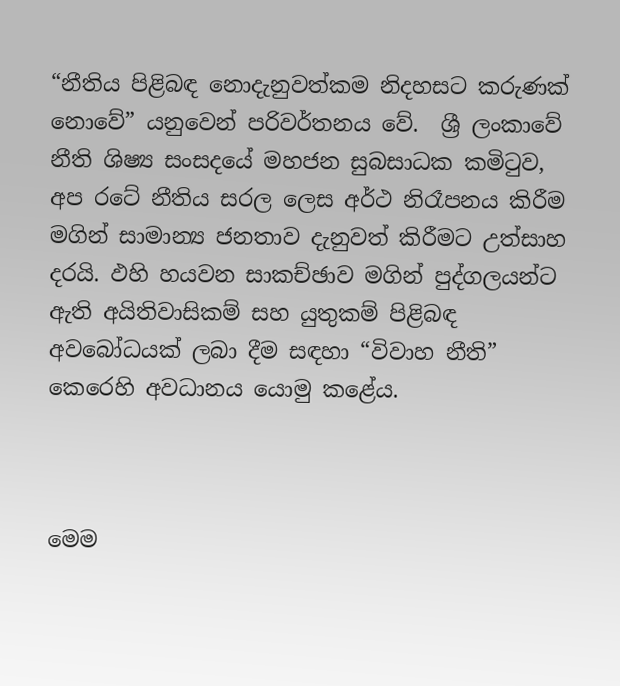“නීතිය පිළිබඳ නොදැනුවත්කම නිදහසට කරුණක් නොවේ” යනුවෙන් පරිවර්තනය වේ.  ශ්‍රී ලංකාවේ නීති ශිෂ්‍ය සංසදයේ මහජන සුබසාධක කමිටුව, අප රටේ නීතිය සරල ලෙස අර්ථ නිරෑපනය කිරීම මගින් සාමාන්‍ය ජනතාව දැනුවත් කිරීමට උත්සාහ දරයි. ඵහි හයවන සාකච්ඡාව මගින් පුද්ගලයන්ට ඇති අයිතිවාසිකම් සහ යුතුකම් පිළිබඳ අවබෝධයක් ලබා දීම සඳහා “විවාහ නීති” කෙරෙහි අවධානය යොමු කළේය.



මෙම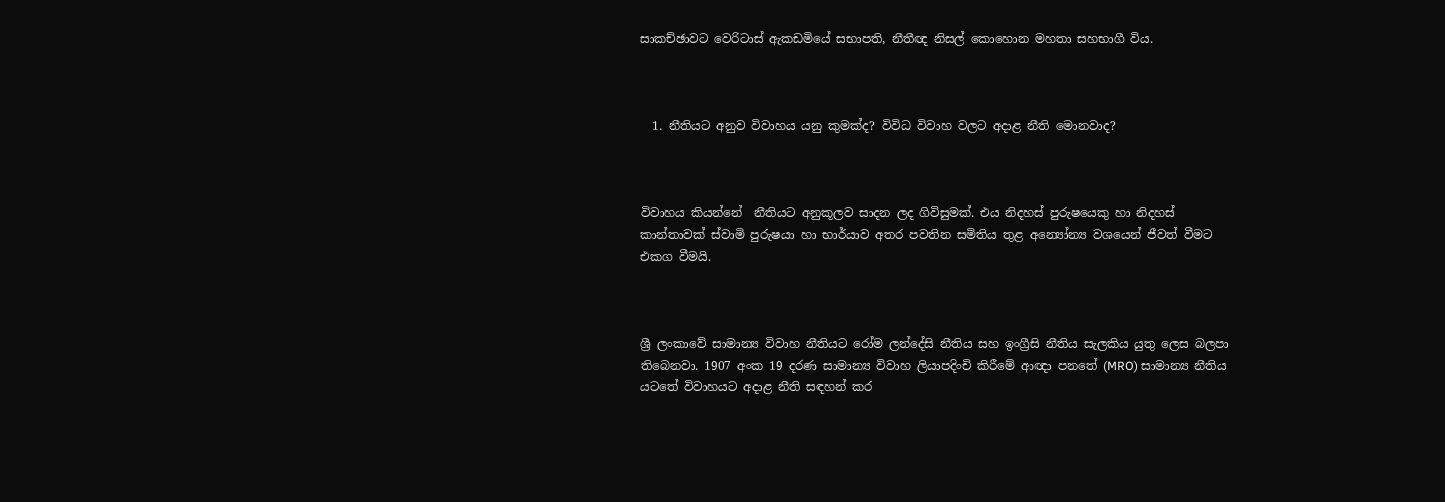සාකච්ඡාවට වෙරිටාස් ඇකඩමියේ සභාපති, නීතීඥ නිසල් කොහොන මහතා සහභාගී විය.



  1. නීතියට අනුව විවාහය යනු කුමක්ද? විවිධ විවාහ වලට අදාළ නීති මොනවාද?



විවාහය කියන්නේ  නීතියට අනුකූලව සාදන ලද ගිවිසුමක්. එය නිදහස් පුරුෂයෙකු හා නිදහස් කාන්තාවක් ස්වාමි පුරුෂයා හා භාර්යාව අතර පවතින සමිතිය තුළ අන්‍යෝන්‍ය වශයෙන් ජීවත් වීමට එකග වීමයි.



ශ්‍රී ලංකාවේ සාමාන්‍ය විවාහ නීතියට රෝම ලන්දේසි නීතිය සහ ඉංග්‍රීසි නීතිය සැලකිය යුතු ලෙස බලපා තිබෙනවා. 1907 අංක 19 දරණ සාමාන්‍ය විවාහ ලියාපදිංචි කිරීමේ ආඥා පනතේ (MRO) සාමාන්‍ය නීතිය යටතේ විවාහයට අදාළ නීති සඳහන් කර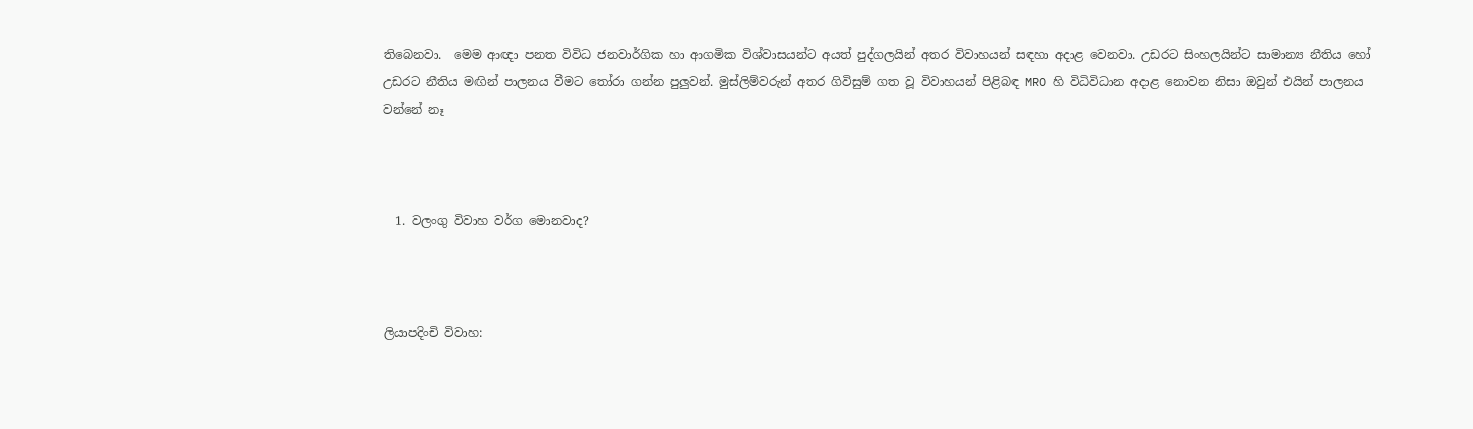තිබෙනවා.  මෙම ආඥා පනත විවිධ ජනවාර්ගික හා ආගමික විශ්වාසයන්ට අයත් පුද්ගලයින් අතර විවාහයන් සඳහා අදාළ වෙනවා. උඩරට සිංහලයින්ට සාමාන්‍ය නීතිය හෝ උඩරට නීතිය මඟින් පාලනය වීමට තෝරා ගන්න පුලුවන්. මුස්ලිම්වරුන් අතර ගිවිසුම් ගත වූ විවාහයන් පිළිබඳ MRO හි විධිවිධාන අදාළ නොවන නිසා ඔවුන් එයින් පාලනය වන්නේ නෑ



  1. වලංගු විවාහ වර්ග මොනවාද?



ලියාපදිංචි විවාහ: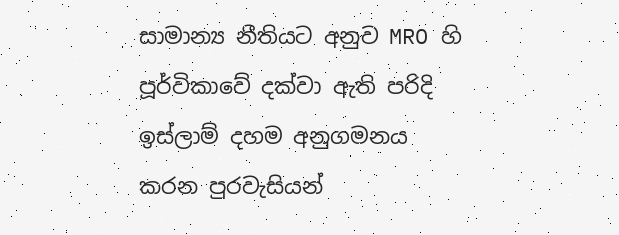සාමාන්‍ය නීතියට අනුව MRO හි පූර්විකාවේ දක්වා ඇති පරිදි ඉස්ලාම් දහම අනුගමනය කරන පුරවැසියන්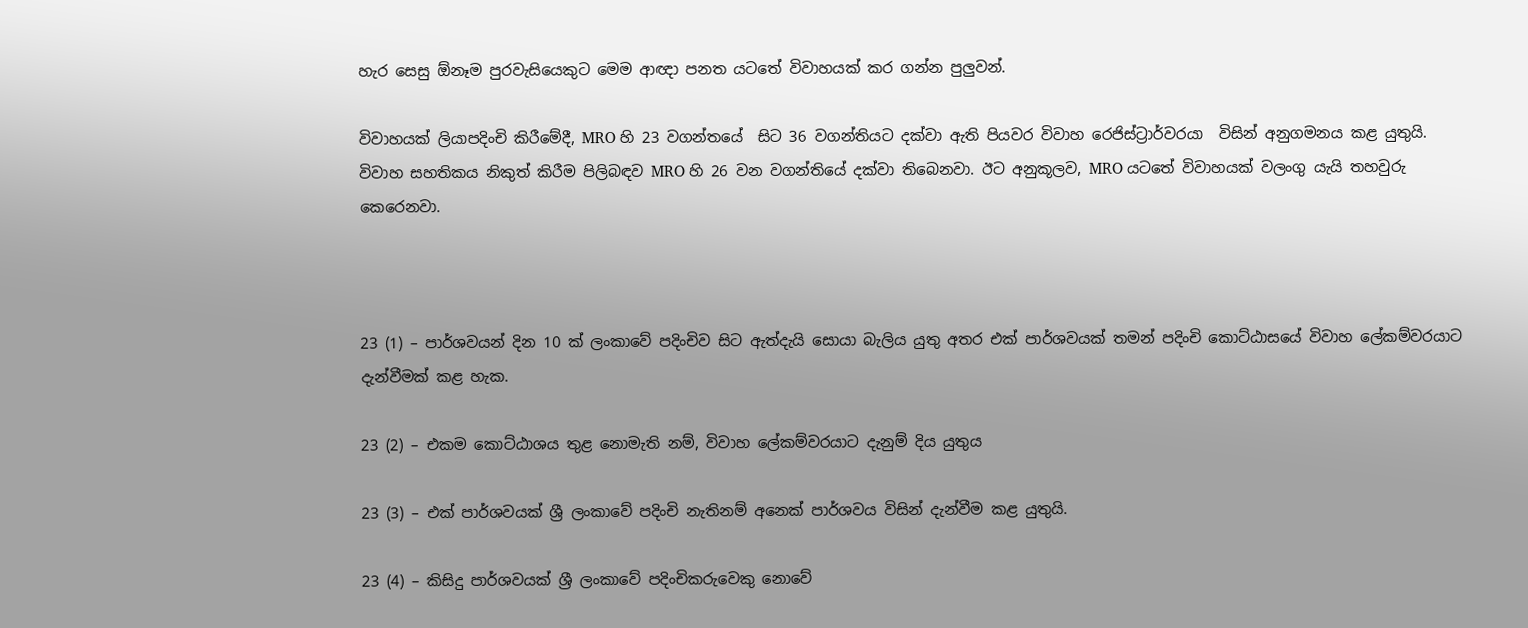හැර සෙසු ඕනෑම පුරවැසියෙකුට මෙම ආඥා පනත යටතේ විවාහයක් කර ගන්න පුලුවන්.

විවාහයක් ලියාපදිංචි කිරීමේදී, MRO හි 23 වගන්තයේ  සිට 36 වගන්තියට දක්වා ඇති පියවර විවාහ රෙජිස්ට්‍රාර්වරයා  විසින් අනුගමනය කළ යුතුයි. විවාහ සහතිකය නිකුත් කිරීම පිලිබඳව MRO හි 26 වන වගන්තියේ දක්වා තිබෙනවා. ඊට අනුකූලව, MRO යටතේ විවාහයක් වලංගු යැයි තහවුරු කෙරෙනවා.



23 (1) – පාර්ශවයන් දින 10 ක් ලංකාවේ පදිංචිව සිට ඇත්දැයි සොයා බැලිය යුතු අතර එක් පාර්ශවයක් තමන් පදිංචි කොට්ඨාසයේ විවාහ ලේකම්වරයාට දැන්වීමක් කළ හැක.

23 (2) – එකම කොට්ඨාශය තුළ නොමැති නම්, විවාහ ලේකම්වරයාට දැනුම් දිය යුතුය

23 (3) – එක් පාර්ශවයක් ශ්‍රී ලංකාවේ පදිංචි නැතිනම් අනෙක් පාර්ශවය විසින් දැන්වීම කළ යුතුයි.

23 (4) – කිසිදු පාර්ශවයක් ශ්‍රී ලංකාවේ පදිංචිකරුවෙකු නොවේ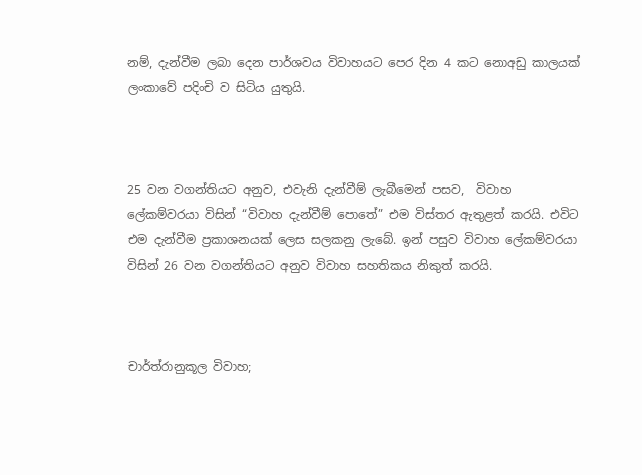නම්, දැන්වීම ලබා දෙන පාර්ශවය විවාහයට පෙර දින 4 කට නොඅඩු කාලයක් ලංකාවේ පදිංචි ව සිටිය යුතුයි.



25 වන වගන්තියට අනුව, එවැනි දැන්වීම් ලැබීමෙන් පසව,  විවාහ ලේකම්වරයා විසින් “විවාහ දැන්වීම් පොතේ” එම විස්තර ඇතුළත් කරයි. එවිට එම දැන්වීම ප්‍රකාශනයක් ලෙස සලකනු ලැබේ. ඉන් පසුව විවාහ ලේකම්වරයා විසින් 26 වන වගන්තියට අනුව විවාහ සහතිකය නිකුත් කරයි.



චාර්ත්රානුකූල විවාහ;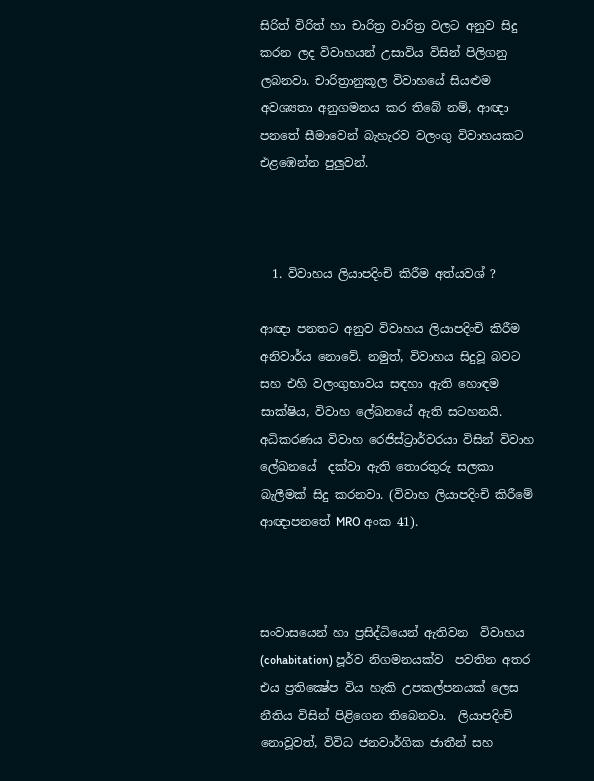සිරිත් විරිත් හා චාරිත්‍ර වාරිත්‍ර වලට අනුව සිදු කරන ලද විවාහයන් උසාවිය විසින් පිලිගනු ලබනවා. චාරිත්‍රානුකූල විවාහයේ සියළුම අවශ්‍යතා අනුගමනය කර තිබේ නම්, ආඥා පනතේ සීමාවෙන් බැහැරව වලංගු විවාහයකට එළඹෙන්න පුලුවන්.



  1. විවාහය ලියාපදිංචි කිරීම අත්යවශ් ?

ආඥා පනතට අනුව විවාහය ලියාපදිංචි කිරීම අනිවාර්ය නොවේ. නමුත්, විවාහය සිදුවූ බවට සහ එහි වලංගුභාවය සඳහා ඇති හොඳම සාක්ෂිය, විවාහ ලේඛනයේ ඇති සටහනයි. අධිකරණය විවාහ රෙජිස්ට්‍රාර්වරයා විසින් විවාහ ලේඛනයේ  දක්වා ඇති තොරතුරු සලකා බැලීමක් සිදු කරනවා. (විවාහ ලියාපදිංචි කිරීමේ ආඥාපනතේ MRO අංක 41).



සංවාසයෙන් හා ප්‍රසිද්ධියෙන් ඇතිවන  විවාහය (cohabitation) පූර්ව නිගමනයක්ව  පවතින අතර එය ප්‍රතික්‍ෂේප විය හැකි උපකල්පනයක් ලෙස නීතිය විසින් පිළිගෙන තිබෙනවා.  ලියාපදිංචි නොවූවත්, විවිධ ජනවාර්ගික ජාතීන් සහ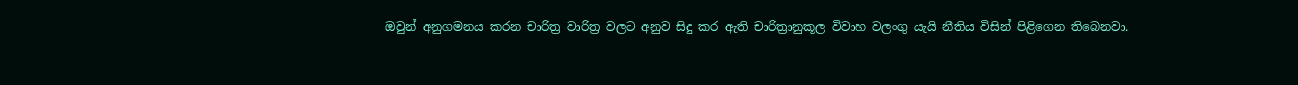ඔවුන් අනුගමනය කරන චාරිත්‍ර වාරිත්‍ර වලට අනුව සිදු කර ඇති චාරිත්‍රානුකූල විවාහ වලංගු යැයි නීතිය විසින් පිළිගෙන තිබෙනවා.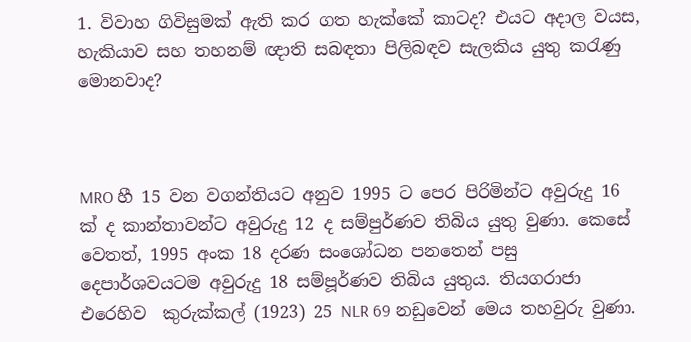1. විවාහ ගිවිසුමක් ඇති කර ගත හැක්කේ කාටද? එයට අදාල වයස, හැකියාව සහ තහනම් ඥාති සබඳතා පිලිබඳව සැලකිය යුතු කරැණු මොනවාද?



MRO හී 15 වන වගන්තියට අනුව 1995 ට පෙර පිරිමින්ට අවුරුදු 16 ක් ද කාන්තාවන්ට අවුරුදු 12 ද සම්පුර්ණව තිබිය යුතු වුණා. කෙසේ වෙතත්, 1995 අංක 18 දරණ සංශෝධන පනතෙන් පසු දෙපාර්ශවයටම අවුරුදු 18 සම්පූර්ණව තිබිය යුතුය. තියගරාජා එරෙහිව  කුරුක්කල් (1923) 25 NLR 69 නඩුවෙන් මෙය තහවුරු වුණා.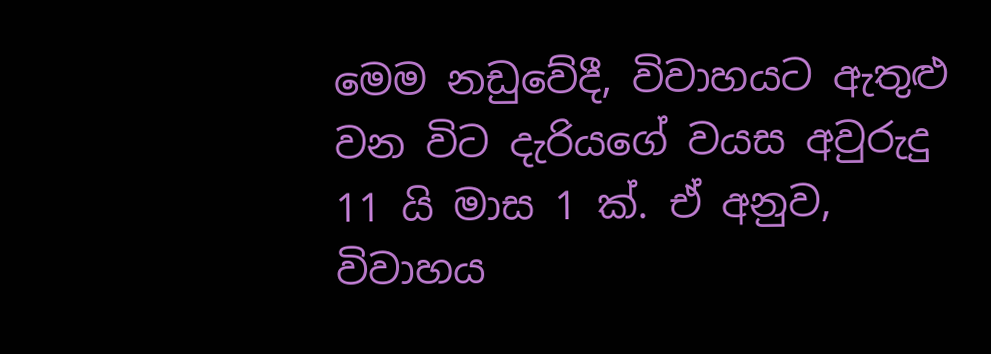මෙම නඩුවේදී, විවාහයට ඇතුළු වන විට දැරියගේ වයස අවුරුදු 11 යි මාස 1 ක්. ඒ අනුව, විවාහය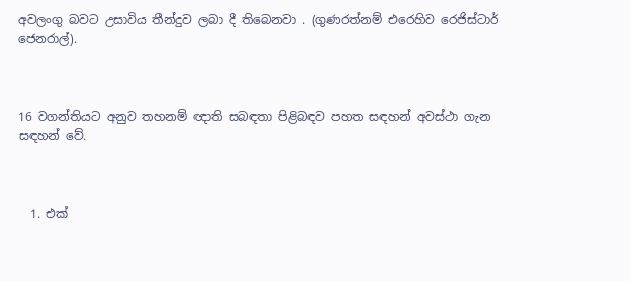අවලංගු බවට උසාවිය තීන්දුව ලබා දී තිබෙනවා . (ගුණරත්නම් එරෙහිව රෙජිස්ටාර් ජෙනරාල්).



16 වගන්තියට අනුව තහනම් ඥාති සබඳතා පිළිබඳව පහත සඳහන් අවස්ථා ගැන සඳහන් වේ.



  1. එක්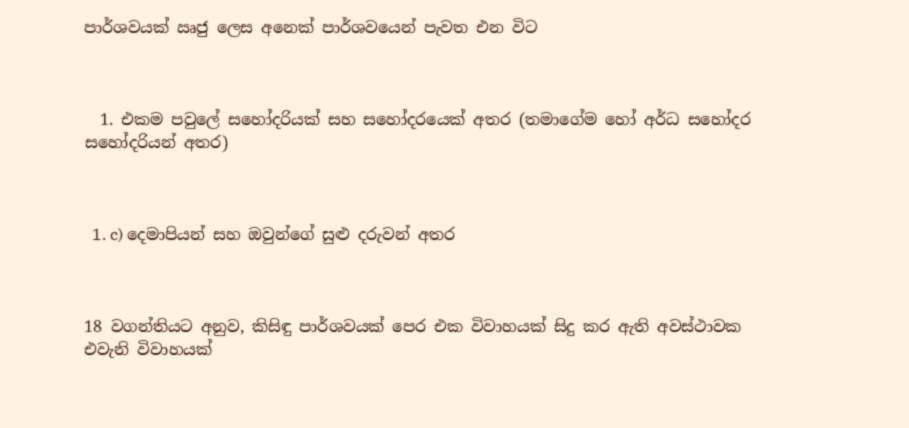පාර්ශවයක් ඍජු ලෙස අනෙක් පාර්ශවයෙන් පැවත එන විට



  1. එකම පවුලේ සහෝදරියක් සහ සහෝදරයෙක් අතර (තමාගේම හෝ අර්ධ සහෝදර සහෝදරියන් අතර)



  1. c) දෙමාපියන් සහ ඔවුන්ගේ සුළු දරුවන් අතර



18 වගන්තියට අනුව, කිසිඳු පාර්ශවයක් පෙර එක විවාහයක් සිදු කර ඇති අවස්ථාවක එවැනි විවාහයක්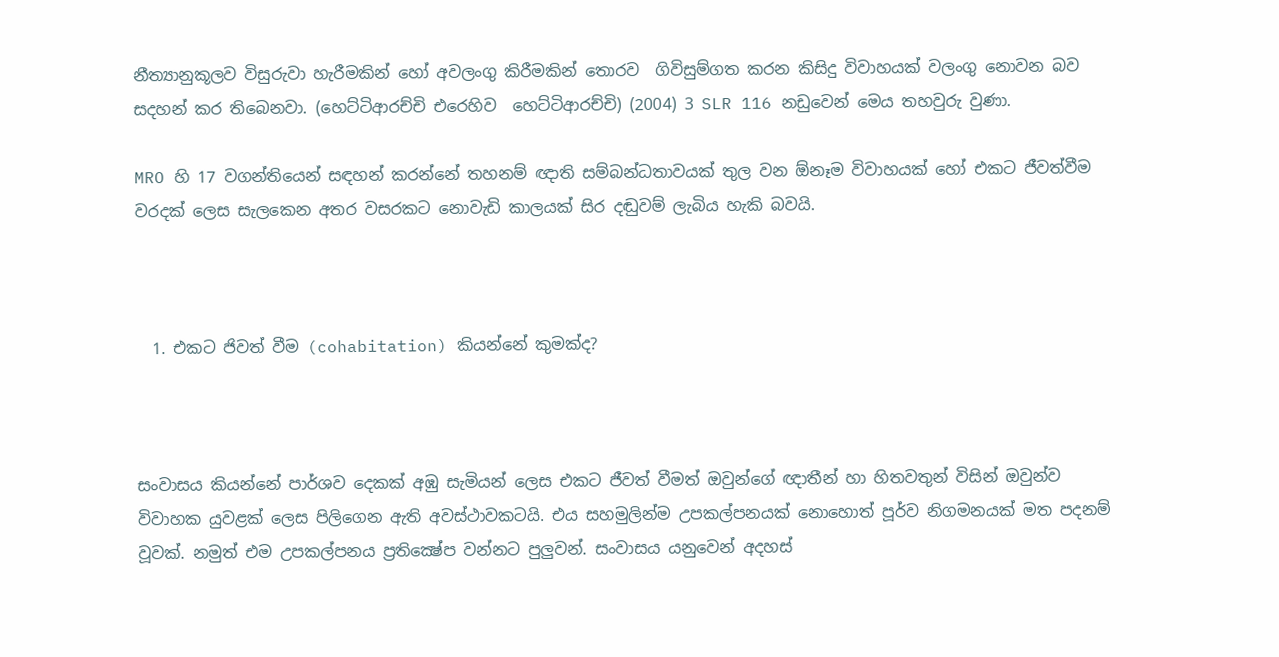නීත්‍යානුකූලව විසුරුවා හැරීමකින් හෝ අවලංගු කිරීමකින් තොරව  ගිවිසුම්ගත කරන කිසිදු විවාහයක් වලංගු නොවන බව සදහන් කර තිබෙනවා. (හෙට්ටිආරච්චි එරෙහිව  හෙට්ටිආරච්චි) (2004) 3 SLR 116 නඩුවෙන් මෙය තහවුරු වුණා.

MRO හි 17 වගන්තියෙන් සඳහන් කරන්නේ තහනම් ඥාති සම්බන්ධතාවයක් තුල වන ඕනෑම විවාහයක් හෝ එකට ජීවත්වීම  වරදක් ලෙස සැලකෙන අතර වසරකට නොවැඩි කාලයක් සිර දඬුවම් ලැබිය හැකි බවයි.



  1. එකට ජිවත් වීම (cohabitation) කියන්නේ කුමක්ද?



සංවාසය කියන්නේ පාර්ශව දෙකක් අඹු සැමියන් ලෙස එකට ජීවත් වීමත් ඔවුන්ගේ ඥාතීන් හා හිතවතුන් විසින් ඔවුන්ව විවාහක යුවළක් ලෙස පිලිගෙන ඇති අවස්ථාවකටයි. එය සහමුලින්ම උපකල්පනයක් නොහොත් පූර්ව නිගමනයක් මත පදනම් වූවක්. නමුත් එම උපකල්පනය ප්‍රතික්‍ෂේප වන්නට පුලුවන්. සංවාසය යනුවෙන් අදහස්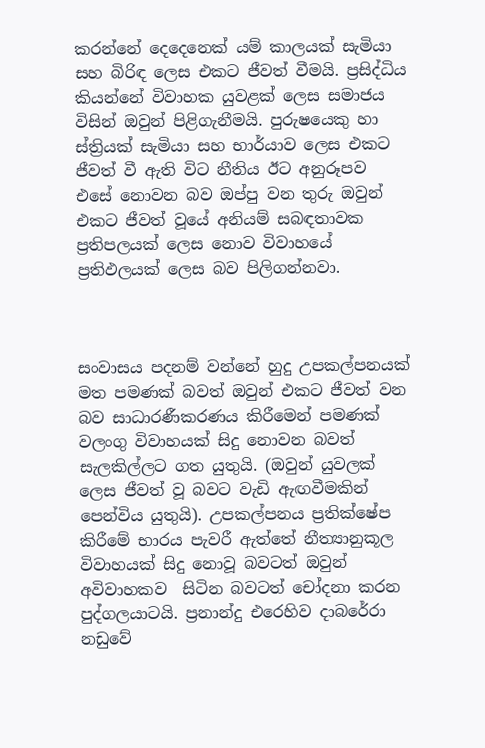කරන්නේ දෙදෙනෙක් යම් කාලයක් සැමියා සහ බිරිඳ ලෙස එකට ජීවත් වීමයි. ප්‍රසිද්ධිය කියන්නේ විවාහක යුවළක් ලෙස සමාජය විසින් ඔවුන් පිළිගැනීමයි. පුරුෂයෙකු හා ස්ත්‍රියක් සැමියා සහ භාර්යාව ලෙස එකට ජීවත් වී ඇති විට නීතිය ඊට අනුරූපව එසේ නොවන බව ඔප්පු වන තුරු ඔවුන් එකට ජීවත් වූයේ අනියම් සබඳතාවක ප්‍රතිපලයක් ලෙස නොව විවාහයේ ප්‍ර‍තිඵලයක් ලෙස බව පිලිගන්නවා.



සංවාසය පදනම් වන්නේ හුදු උපකල්පනයක් මත පමණක් බවත් ඔවුන් එකට ජීවත් වන බව සාධාරණීකරණය කිරීමෙන් පමණක් වලංගු විවාහයක් සිදු නොවන බවත් සැලකිල්ලට ගත යුතුයි. (ඔවුන් යුවලක් ලෙස ජීවත් වූ බවට වැඩි ඇඟවීමකින් පෙන්විය යුතුයි). උපකල්පනය ප්‍රතික්ෂේප කිරීමේ භාරය පැවරී ඇත්තේ නීත්‍යානුකූල විවාහයක් සිදු නොවූ බවටත් ඔවුන් අවිවාහකව  සිටින බවටත් චෝදනා කරන පුද්ගලයාටයි. ප්‍රනාන්දු එරෙහිව දාබරේරා නඩුවේ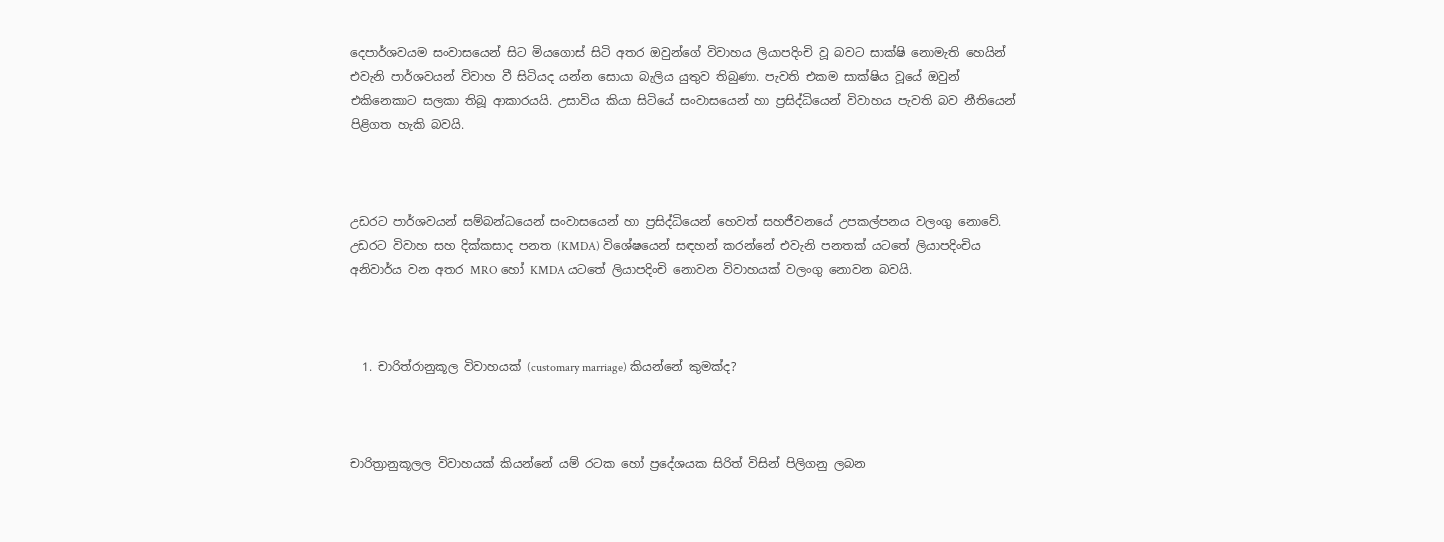දෙපාර්ශවයම සංවාසයෙන් සිට මියගොස් සිටි අතර ඔවුන්ගේ විවාහය ලියාපදිංචි වූ බවට සාක්ෂි නොමැති හෙයින් එවැනි පාර්ශවයන් විවාහ වී සිටියද යන්න සොයා බැලිය යුතුව තිබුණා. පැවති එකම සාක්ෂිය වූයේ ඔවුන් එකිනෙකාට සලකා තිබූ ආකාරයයි. උසාවිය කියා සිටියේ සංවාසයෙන් හා ප්‍රසිද්ධියෙන් විවාහය පැවති බව නීතියෙන් පිළිගත හැකි බවයි.



උඩරට පාර්ශවයන් සම්බන්ධයෙන් සංවාසයෙන් හා ප්‍රසිද්ධියෙන් හෙවත් සහජීවනයේ උපකල්පනය වලංගු නොවේ. උඩරට විවාහ සහ දික්කසාද පනත (KMDA) විශේෂයෙන් සඳහන් කරන්නේ එවැනි පනතක් යටතේ ලියාපදිංචිය අනිවාර්ය වන අතර MRO හෝ KMDA යටතේ ලියාපදිංචි නොවන විවාහයක් වලංගු නොවන බවයි.



  1. චාරිත්රානුකූල විවාහයක් (customary marriage) කියන්නේ කුමක්ද?



චාරිත්‍රානුකූලල විවාහයක් කියන්නේ යම් රටක හෝ ප්‍රදේශයක සිරිත් විසින් පිලිගනු ලබන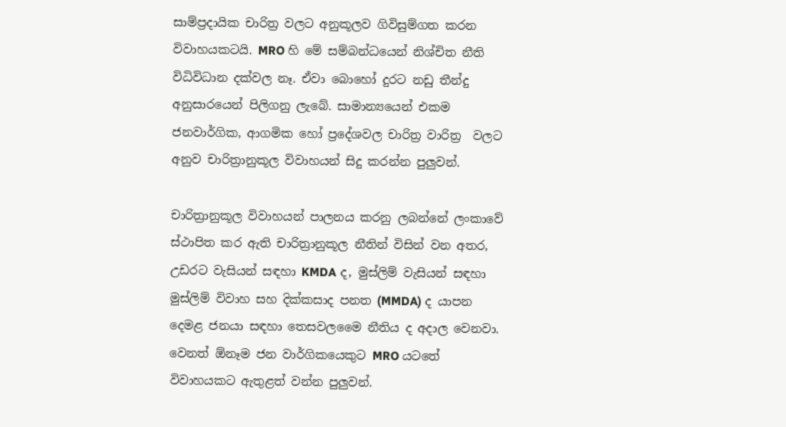සාම්ප්‍රදායික චාරිත්‍ර වලට අනුකූලව ගිවිසුම්ගත කරන විවාහයකටයි. MRO හි මේ සම්බන්ධයෙන් නිශ්චිත නීති විධිවිධාන දක්වල නෑ. ඒවා බොහෝ දුරට නඩු තීන්දු අනුසාරයෙන් පිලිගනු ලැබේ. සාමාන්‍යයෙන් එකම ජනවාර්ගික, ආගමික හෝ ප්‍රදේශවල චාරිත්‍ර වාරිත්‍ර  වලට අනුව චාරිත්‍රානුකූල විවාහයන් සිදු කරන්න පුලුවන්.

චාරිත්‍රානුකූල විවාහයන් පාලනය කරනු ලබන්නේ ලංකාවේ ස්ථාපිත කර ඇති චාරිත්‍රානුකූල නීතින් විසින් වන අතර, උඩරට වැසියන් සඳහා KMDA ද, මුස්ලිම් වැසියන් සඳහා මුස්ලිම් විවාහ සහ දික්කසාද පනත (MMDA) ද යාපන දෙමළ ජනයා සඳහා තෙසවලමෛ නීතිය ද අදාල වෙනවා. වෙනත් ඕනෑම ජන වාර්ගිකයෙකුට MRO යටතේ විවාහයකට ඇතුළත් වන්න පුලුවන්.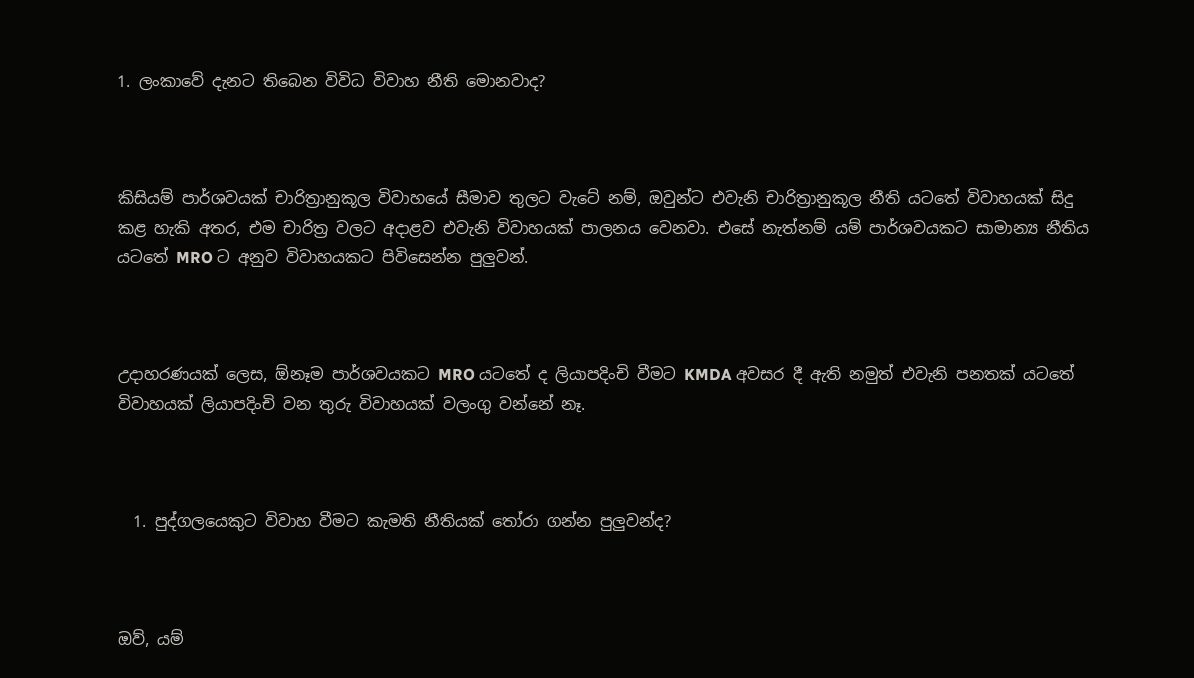1. ලංකාවේ දැනට තිබෙන විවිධ විවාහ නීති මොනවාද?



කිසියම් පාර්ශවයක් චාරිත්‍රානුකූල විවාහයේ සීමාව තුලට වැටේ නම්, ඔවුන්ට එවැනි චාරිත්‍රානුකූල නීති යටතේ විවාහයක් සිදු කළ හැකි අතර, එම චාරිත්‍ර වලට අදාළව එවැනි විවාහයක් පාලනය වෙනවා. එසේ නැත්නම් යම් පාර්ශවයකට සාමාන්‍ය නීතිය යටතේ MRO ට අනුව විවාහයකට පිවිසෙන්න පුලුවන්.



උදාහරණයක් ලෙස, ඕනෑම පාර්ශවයකට MRO යටතේ ද ලියාපදිංචි වීමට KMDA අවසර දී ඇති නමුත් එවැනි පනතක් යටතේ විවාහයක් ලියාපදිංචි වන තුරු විවාහයක් වලංගු වන්නේ නෑ.



  1. පුද්ගලයෙකුට විවාහ වීමට කැමති නීතියක් තෝරා ගන්න පුලුවන්ද?



ඔව්, යම්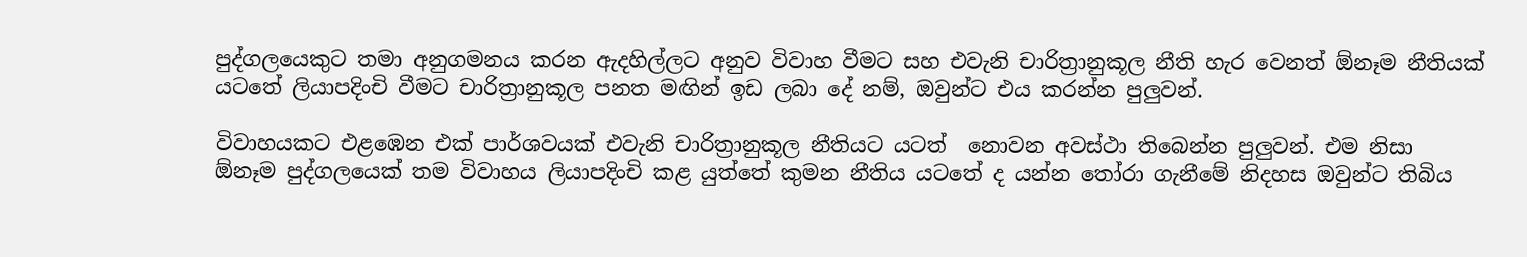පුද්ගලයෙකුට තමා අනුගමනය කරන ඇදහිල්ලට අනුව විවාහ වීමට සහ එවැනි චාරිත්‍රානුකූල නීති හැර වෙනත් ඕනෑම නීතියක් යටතේ ලියාපදිංචි වීමට චාරිත්‍රානුකූල පනත මඟින් ඉඩ ලබා දේ නම්, ඔවුන්ට එය කරන්න පුලුවන්.

විවාහයකට එළඹෙන එක් පාර්ශවයක් එවැනි චාරිත්‍රානුකූල නීතියට යටත්  නොවන අවස්ථා තිබෙන්න පුලුවන්. එම නිසා  ඕනෑම පුද්ගලයෙක් තම විවාහය ලියාපදිංචි කළ යුත්තේ කුමන නීතිය යටතේ ද යන්න තෝරා ගැනීමේ නිදහස ඔවුන්ට තිබිය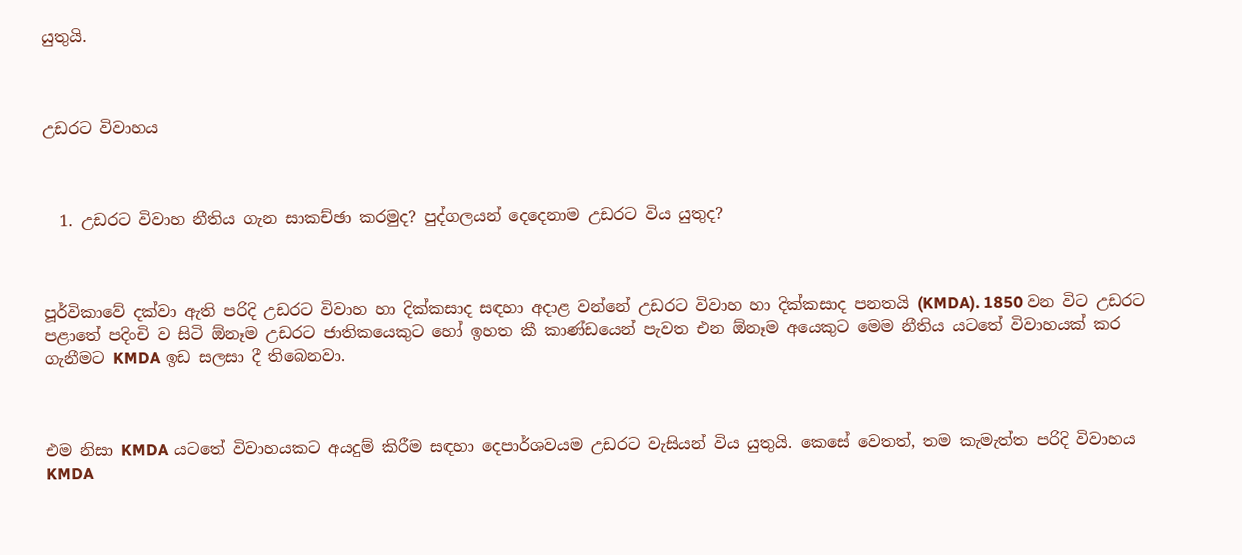යුතුයි.



උඩරට විවාහය



  1. උඩරට විවාහ නීතිය ගැන සාකච්ඡා කරමුද? පුද්ගලයන් දෙදෙනාම උඩරට විය යුතුද?



පූර්විකාවේ දක්වා ඇති පරිදි උඩරට විවාහ හා දික්කසාද සඳහා අදාළ වන්නේ උඩරට විවාහ හා දික්කසාද පනතයි (KMDA). 1850 වන විට උඩරට පළාතේ පදිංචි ව සිටි ඕනෑම උඩරට ජාතිකයෙකුට හෝ ඉහත කී කාණ්ඩයෙන් පැවත එන ඕනෑම අයෙකුට මෙම නීතිය යටතේ විවාහයක් කර ගැනීමට KMDA ඉඩ සලසා දී තිබෙනවා.



එම නිසා KMDA යටතේ විවාහයකට අයදුම් කිරීම සඳහා දෙපාර්ශවයම උඩරට වැසියන් විය යුතුයි. කෙසේ වෙතත්, තම කැමැත්ත පරිදි විවාහය KMDA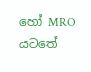හෝ MRO යටතේ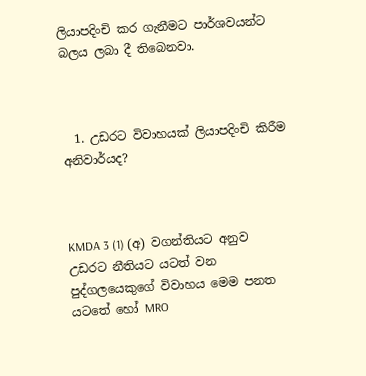ලියාපදිංචි කර ගැනීමට පාර්ශවයන්ට බලය ලබා දී තිබෙනවා.



  1. උඩරට විවාහයක් ලියාපදිංචි කිරීම අනිවාර්යද?



KMDA 3 (1) (අ) වගන්තියට අනුව උඩරට නීතියට යටත් වන පුද්ගලයෙකුගේ විවාහය මෙම පනත යටතේ හෝ MRO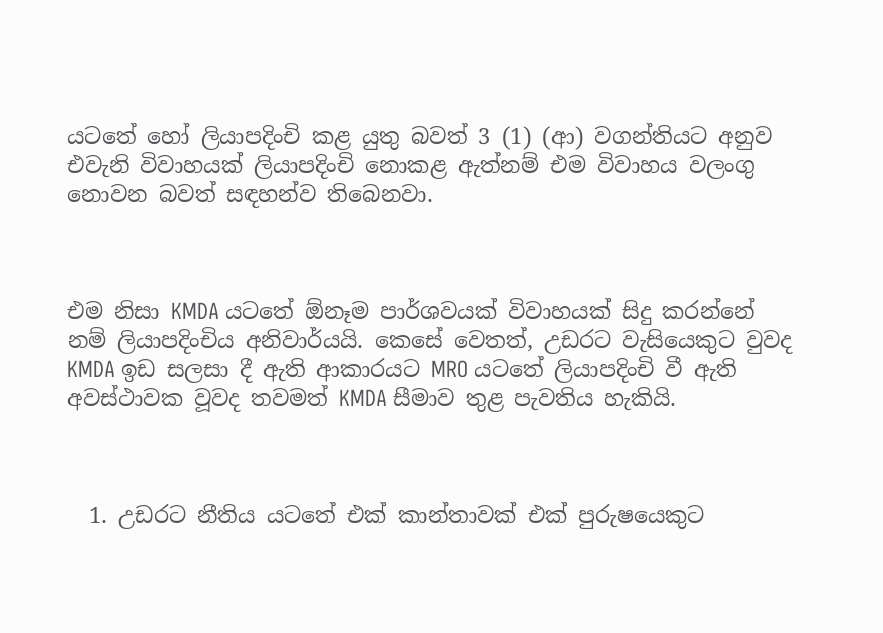යටතේ හෝ ලියාපදිංචි කළ යුතු බවත් 3 (1) (ආ) වගන්තියට අනුව එවැනි විවාහයක් ලියාපදිංචි නොකළ ඇත්නම් එම විවාහය වලංගු නොවන බවත් සඳහන්ව තිබෙනවා.



එම නිසා KMDA යටතේ ඕනෑම පාර්ශවයක් විවාහයක් සිදු කරන්නේ නම් ලියාපදිංචිය අනිවාර්යයි. කෙසේ වෙතත්, උඩරට වැසියෙකුට වුවද KMDA ඉඩ සලසා දී ඇති ආකාරයට MRO යටතේ ලියාපදිංචි වී ඇති අවස්ථාවක වූවද තවමත් KMDA සීමාව තුළ පැවතිය හැකියි.



  1. උඩරට නීතිය යටතේ එක් කාන්තාවක් එක් පුරුෂයෙකුට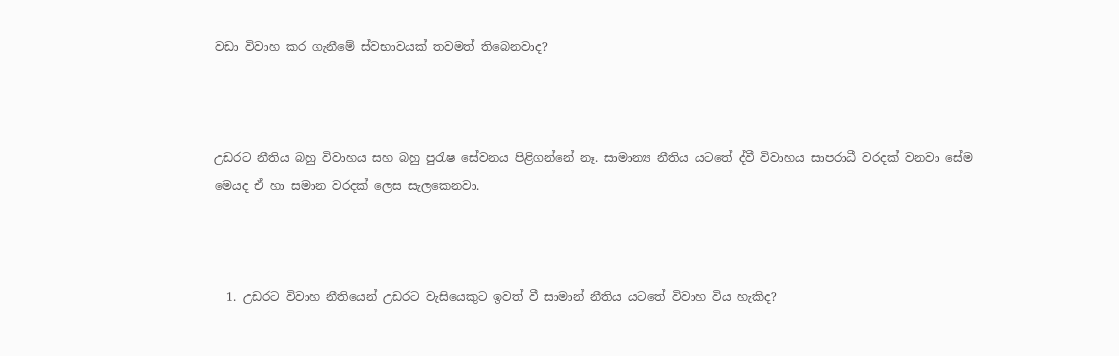වඩා විවාහ කර ගැනීමේ ස්වභාවයක් තවමත් තිබෙනවාද?



උඩරට නීතිය බහු විවාහය සහ බහු පුරැෂ සේවනය පිළිගන්නේ නෑ. සාමාන්‍ය නීතිය යටතේ ද්වී විවාහය සාපරාධී වරදක් වනවා සේම මෙයද ඒ හා සමාන වරදක් ලෙස සැලකෙනවා.



  1. උඩරට විවාහ නීතියෙන් උඩරට වැසියෙකුට ඉවත් වී සාමාන් නීතිය යටතේ විවාහ විය හැකිද?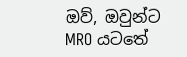ඔව්, ඔවුන්ට MRO යටතේ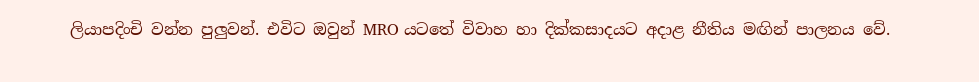ලියාපදිංචි වන්න පුලුවන්. එවිට ඔවුන් MRO යටතේ විවාහ හා දික්කසාදයට අදාළ නීතිය මඟින් පාලනය වේ.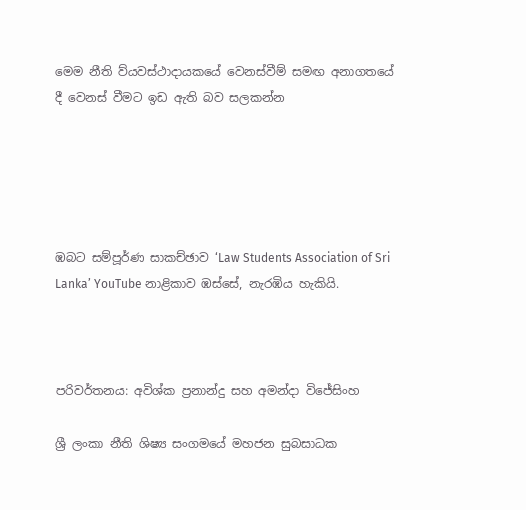මෙම නීති ව්යවස්ථාදායකයේ වෙනස්වීම් සමඟ අනාගතයේ දී වෙනස් වීමට ඉඩ ඇති බව සලකන්න





ඹබට සම්පූර්ණ සාකච්ඡාව ‘Law Students Association of Sri Lanka’ YouTube නාළිකාව ඹස්සේ, නැරඹිය හැකියි.



පරිවර්තනය: අවිශ්ක ප්‍රනාන්දු සහ අමන්දා විජේසිංහ

ශ්‍රී ලංකා නීති ශිෂ්‍ය සංගමයේ මහජන සුබසාධක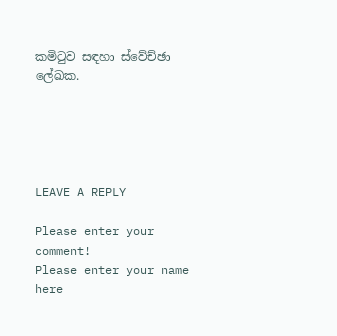කමිටුව සඳහා ස්වේච්ඡා ලේඛක.





LEAVE A REPLY

Please enter your comment!
Please enter your name here